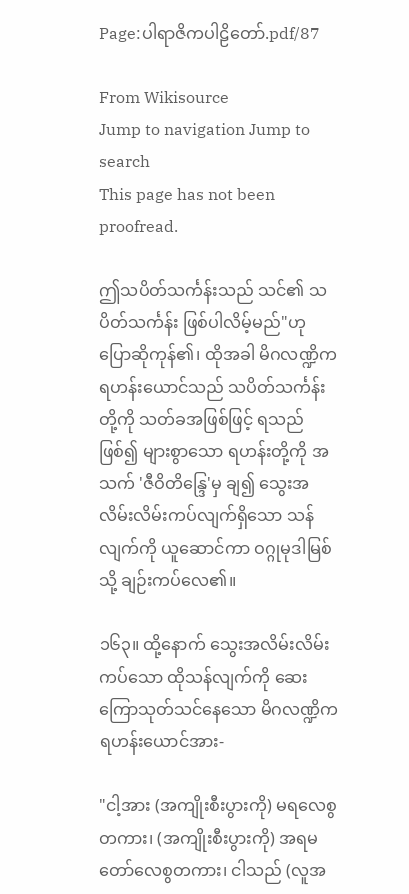Page:ပါရာဇိကပါဠိတော်.pdf/87

From Wikisource
Jump to navigation Jump to search
This page has not been proofread.

ဤသပိတ်သင်္ကန်းသည် သင်၏ သပိတ်သင်္ကန်း ဖြစ်ပါလိမ့်မည်"ဟု ပြောဆိုကုန်၏၊ ထိုအခါ မိဂလဏ္ဍိက ရဟန်းယောင်သည် သပိတ်သင်္ကန်းတို့ကို သတ်ခအဖြစ်ဖြင့် ရသည်ဖြစ်၍ များစွာသော ရဟန်းတို့ကို အသက် 'ဇီဝိတိန္ဒြေ'မှ ချ၍ သွေးအလိမ်းလိမ်းကပ်လျက်ရှိသော သန်လျက်ကို ယူဆောင်ကာ ဝဂ္ဂုမုဒါမြစ်သို့ ချဉ်းကပ်လေ၏။

၁၆၃။ ထို့နောက် သွေးအလိမ်းလိမ်းကပ်သော ထိုသန်လျက်ကို ဆေးကြောသုတ်သင်နေသော မိဂလဏ္ဍိက ရဟန်းယောင်အား-

"ငါ့အား (အကျိုးစီးပွားကို) မရလေစွတကား၊ (အကျိုးစီးပွားကို) အရမတော်လေစွတကား၊ ငါသည် (လူအ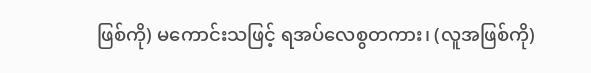ဖြစ်ကို) မကောင်းသဖြင့် ရအပ်လေစွတကား၊ (လူအဖြစ်ကို)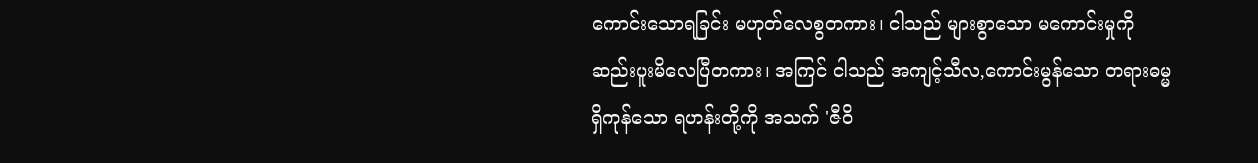ကောင်းသောရခြင်း မဟုတ်လေစွတကား၊ ငါသည် များစွာသော မကောင်းမှုကို ဆည်းပူးမိလေပြီတကား၊ အကြင် ငါသည် အကျင့်သီလ,ကောင်းမွန်သော တရားဓမ္မရှိကုန်သော ရဟန်းတို့ကို အသက် 'ဇီဝိ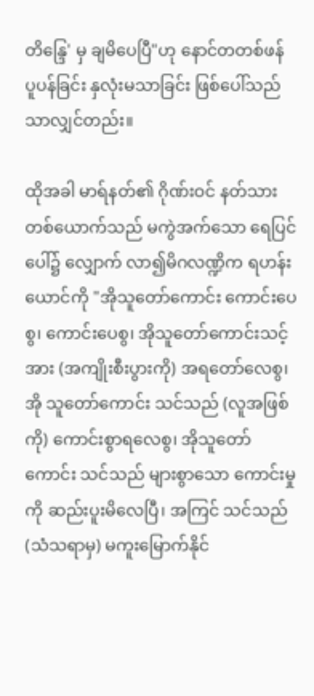တိန္ဒြေ' မှ ချမိပေပြီ"ဟု နောင်တတစ်ဖန် ပူပန်ခြင်း နှလုံးမသာခြင်း ဖြစ်ပေါ်သည်သာလျှင်တည်း။

ထိုအခါ မာရ်နတ်၏ ဂိုဏ်းဝင် နတ်သားတစ်ယောက်သည် မကွဲအက်သော ရေပြင်ပေါ်၌ လျှောက် လာ၍မိဂလဏ္ဍိက ရဟန်းယောင်ကို "အိုသူတော်ကောင်း ကောင်းပေစွ၊ ကောင်းပေစွ၊ အိုသူတော်ကောင်းသင့်အား (အကျိုးစီးပွားကို) အရတော်လေစွ၊ အို သူတော်ကောင်း သင်သည် (လူအဖြစ်ကို) ကောင်းစွာရလေစွ၊ အိုသူတော်ကောင်း သင်သည် များစွာသော ကောင်းမှုကို ဆည်းပူးမိလေပြီ၊ အကြင် သင်သည် (သံသရာမှ) မကူးမြောက်နိုင်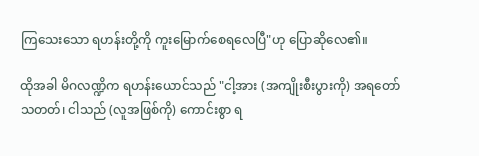ကြသေးသော ရဟန်းတို့ကို ကူးမြောက်စေရလေပြီ"ဟု ပြောဆိုလေ၏။

ထိုအခါ မိဂလဏ္ဍိက ရဟန်းယောင်သည် "ငါ့အား (အကျိုးစီးပွားကို) အရတော်သတတ်၊ ငါသည် (လူအဖြစ်ကို) ကောင်းစွာ ရ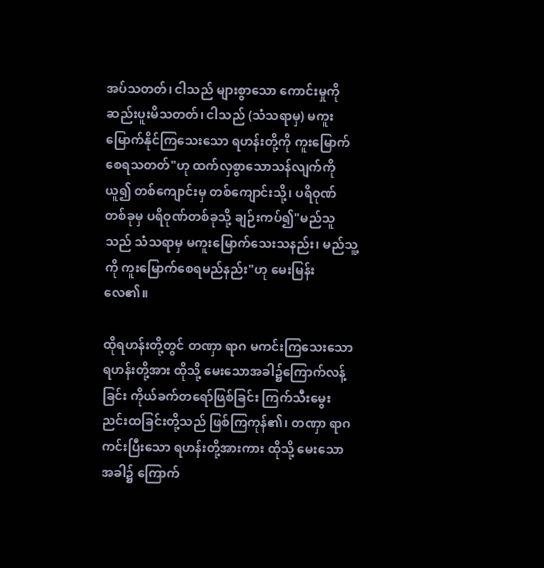အပ်သတတ်၊ ငါသည် များစွာသော ကောင်းမှုကို ဆည်းပူးမိသတတ်၊ ငါသည် (သံသရာမှ) မကူးမြောက်နိုင်ကြသေးသော ရဟန်းတို့ကို ကူးမြောက်စေရသတတ်"ဟု ထက်လှစွာသောသန်လျက်ကို ယူ၍ တစ်ကျောင်းမှ တစ်ကျောင်းသို့၊ ပရိဝုဏ်တစ်ခုမှ ပရိဝုဏ်တစ်ခုသို့ ချဉ်းကပ်၍"မည်သူသည် သံသရာမှ မကူးမြောက်သေးသနည်း၊ မည်သူ့ကို ကူးမြောက်စေရမည်နည်း"ဟု မေးမြန်းလေ၏။

ထိုရဟန်းတို့တွင် တဏှာ ရာဂ မကင်းကြသေးသော ရဟန်းတို့အား ထိုသို့ မေးသောအခါ၌ကြောက်လန့်ခြင်း ကိုယ်ခက်တရော်ဖြစ်ခြင်း ကြက်သီးမွေးညင်းထခြင်းတို့သည် ဖြစ်ကြကုန်၏၊ တဏှာ ရာဂ ကင်းပြီးသော ရဟန်းတို့အားကား ထိုသို့ မေးသော အခါ၌ ကြောက်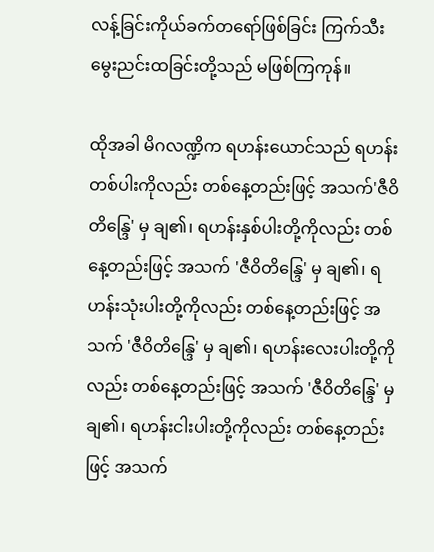လန့်ခြင်းကိုယ်ခက်တရော်ဖြစ်ခြင်း ကြက်သီးမွေးညင်းထခြင်းတို့သည် မဖြစ်ကြကုန်။

ထိုအခါ မိဂလဏ္ဍိက ရဟန်းယောင်သည် ရဟန်းတစ်ပါးကိုလည်း တစ်နေ့တည်းဖြင့် အသက်'ဇီဝိတိန္ဒြေ' မှ ချ၏၊ ရဟန်းနှစ်ပါးတို့ကိုလည်း တစ်နေ့တည်းဖြင့် အသက် 'ဇီဝိတိန္ဒြေ' မှ ချ၏၊ ရဟန်းသုံးပါးတို့ကိုလည်း တစ်နေ့တည်းဖြင့် အသက် 'ဇီဝိတိန္ဒြေ' မှ ချ၏၊ ရဟန်းလေးပါးတို့ကိုလည်း တစ်နေ့တည်းဖြင့် အသက် 'ဇီဝိတိန္ဒြေ' မှ ချ၏၊ ရဟန်းငါးပါးတို့ကိုလည်း တစ်နေ့တည်းဖြင့် အသက်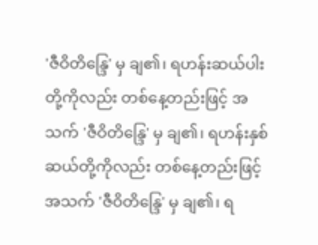'ဇီဝိတိန္ဒြေ' မှ ချ၏၊ ရဟန်းဆယ်ပါးတို့ကိုလည်း တစ်နေ့တည်းဖြင့် အသက် 'ဇီဝိတိန္ဒြေ' မှ ချ၏၊ ရဟန်းနှစ်ဆယ်တို့ကိုလည်း တစ်နေ့တည်းဖြင့် အသက် 'ဇီဝိတိန္ဒြေ' မှ ချ၏၊ ရ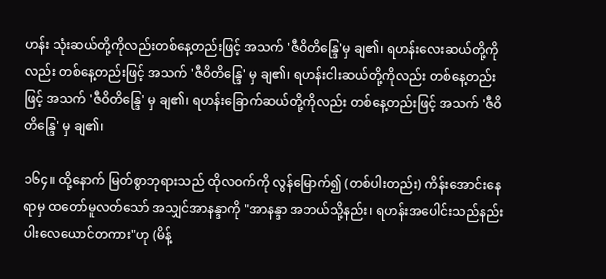ဟန်း သုံးဆယ်တို့ကိုလည်းတစ်နေ့တည်းဖြင့် အသက် 'ဇီဝိတိန္ဒြေ'မှ ချ၏၊ ရဟန်းလေးဆယ်တို့ကိုလည်း တစ်နေ့တည်းဖြင့် အသက် 'ဇီဝိတိန္ဒြေ' မှ ချ၏၊ ရဟန်းငါးဆယ်တို့ကိုလည်း တစ်နေ့တည်းဖြင့် အသက် 'ဇီဝိတိန္ဒြေ' မှ ချ၏၊ ရဟန်းခြောက်ဆယ်တို့ကိုလည်း တစ်နေ့တည်းဖြင့် အသက် 'ဇီဝိတိန္ဒြေ' မှ ချ၏၊

၁၆၄။ ထို့နောက် မြတ်စွာဘုရားသည် ထိုလဝက်ကို လွန်မြောက်၍ (တစ်ပါးတည်း) ကိန်းအောင်းနေရာမှ ထတော်မူလတ်သော် အသျှင်အာနန္ဒာကို "အာနန္ဒာ အဘယ်သို့နည်း၊ ရဟန်းအပေါင်းသည်နည်းပါးလေယောင်တကား"ဟု (မိန့်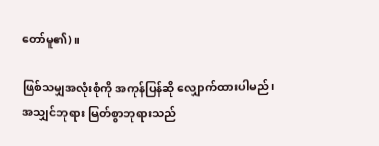တော်မူ၏)။

ဖြစ်သမျှအလုံးစုံကို အကုန်ပြန်ဆို လျှောက်ထားပါမည်၊ အသျှင်ဘုရား မြတ်စွာဘုရားသည်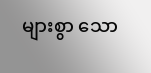များစွာ သော